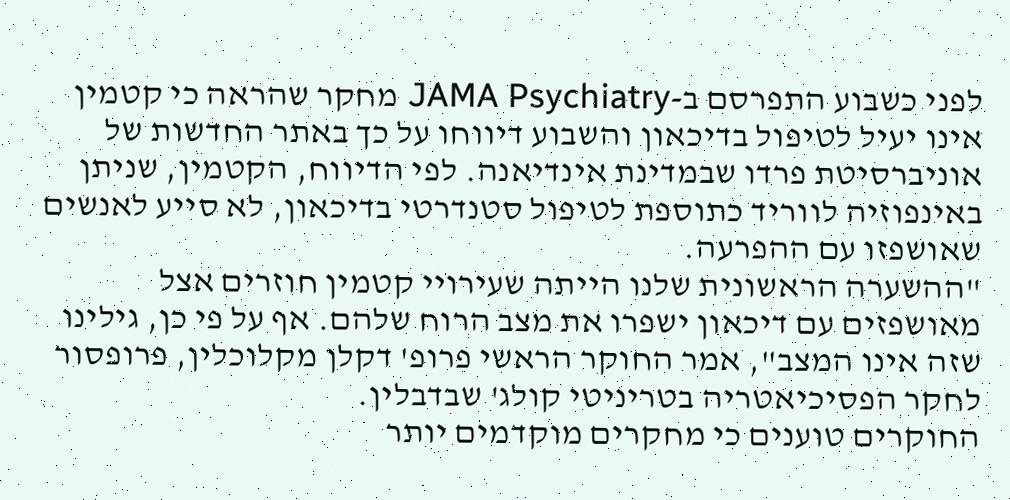לפני כשבוע התפרסם ב-JAMA Psychiatry מחקר שהראה כי קטמין אינו יעיל לטיפול בדיכאון והשבוע דיווחו על כך באתר החדשות של אוניברסיטת פרדו שבמדינת אינדיאנה. לפי הדיווח, הקטמין, שניתן באינפוזיה לווריד כתוספת לטיפול סטנדרטי בדיכאון, לא סייע לאנשים שאושפזו עם ההפרעה.
"ההשערה הראשונית שלנו הייתה שעירויי קטמין חוזרים אצל מאושפזים עם דיכאון ישפרו את מצב הרוח שלהם. אף על פי כן, גילינו שזה אינו המצב", אמר החוקר הראשי פרופ' דקלן מקלוכלין, פרופסור לחקר הפסיכיאטריה בטריניטי קולג' שבדבלין.
החוקרים טוענים כי מחקרים מוקדמים יותר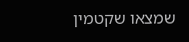שמצאו שקטמין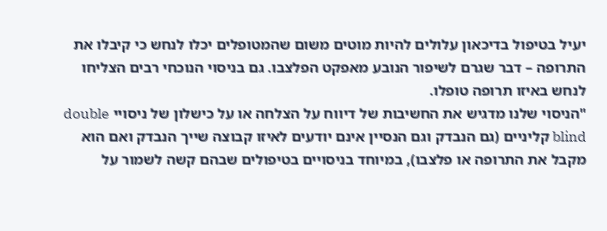יעיל בטיפול בדיכאון עלולים להיות מוטים משום שהמטופלים יכלו לנחש כי קיבלו את התרופה – דבר שגרם לשיפור הנובע מאפקט הפלצבו. גם בניסוי הנוכחי רבים הצליחו לנחש באיזו תרופה טופלו.
"הניסוי שלנו מדגיש את החשיבות של דיווח על הצלחה או על כישלון של ניסויי double blind קליניים (גם הנבדק וגם הנסיין אינם יודעים לאיזו קבוצה שייך הנבדק ואם הוא מקבל את התרופה או פלצבו), במיוחד בניסויים בטיפולים שבהם קשה לשמור על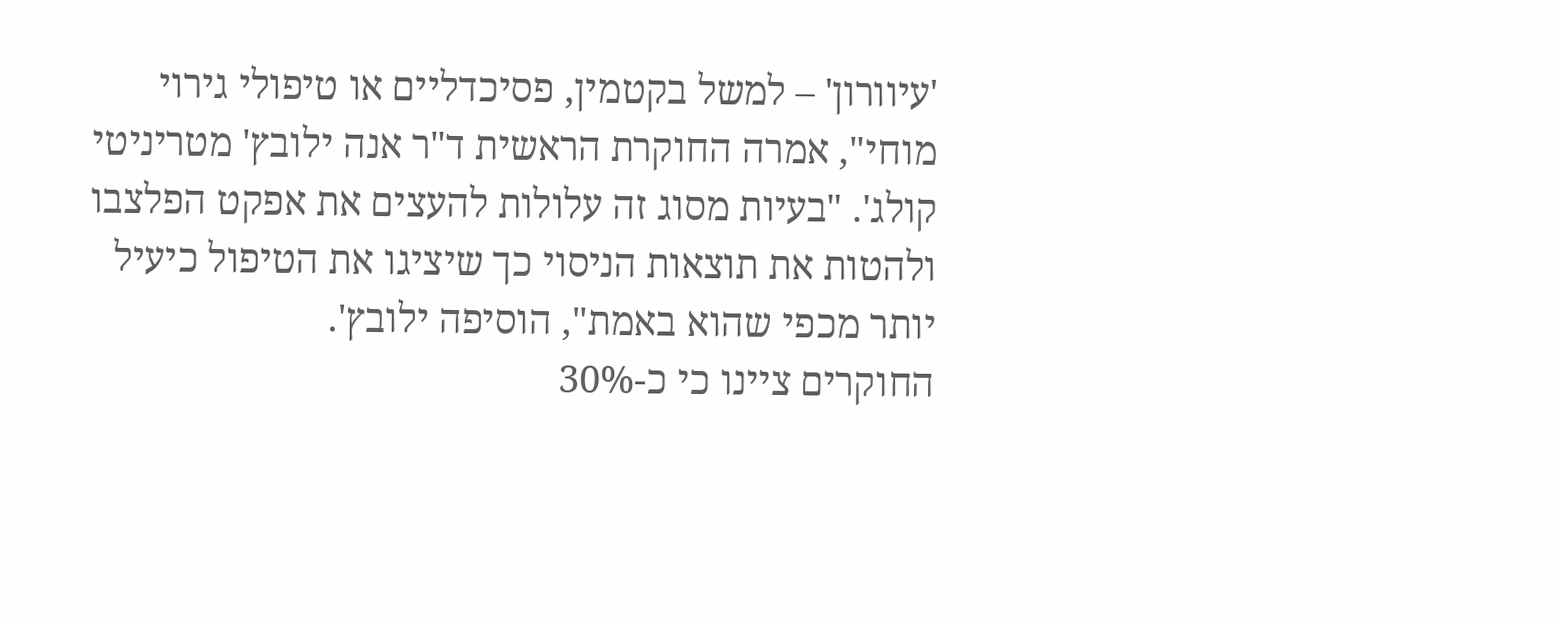'עיוורון' – למשל בקטמין, פסיכדליים או טיפולי גירוי מוחי", אמרה החוקרת הראשית ד"ר אנה ילובץ' מטריניטי קולג'. "בעיות מסוג זה עלולות להעצים את אפקט הפלצבו ולהטות את תוצאות הניסוי כך שיציגו את הטיפול כיעיל יותר מכפי שהוא באמת", הוסיפה ילובץ'.
החוקרים ציינו כי כ-30%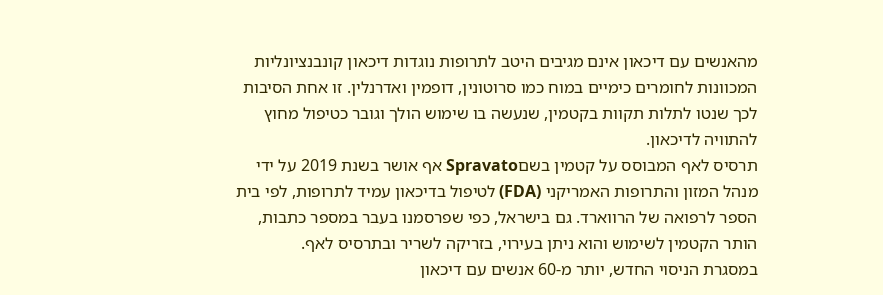מהאנשים עם דיכאון אינם מגיבים היטב לתרופות נוגדות דיכאון קונבנציונליות המכוונות לחומרים כימיים במוח כמו סרוטונין, דופמין ואדרנלין. זו אחת הסיבות לכך שנטו לתלות תקוות בקטמין, שנעשה בו שימוש הולך וגובר כטיפול מחוץ להתוויה לדיכאון.
תרסיס לאף המבוסס על קטמין בשםSpravato אף אושר בשנת 2019 על ידי מנהל המזון והתרופות האמריקני (FDA) לטיפול בדיכאון עמיד לתרופות, לפי בית הספר לרפואה של הרווארד. גם בישראל, כפי שפרסמנו בעבר במספר כתבות, הותר הקטמין לשימוש והוא ניתן בעירוי, בזריקה לשריר ובתרסיס לאף.
במסגרת הניסוי החדש, יותר מ-60 אנשים עם דיכאון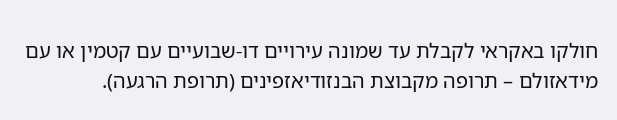חולקו באקראי לקבלת עד שמונה עירויים דו-שבועיים עם קטמין או עם מידאזולם – תרופה מקבוצת הבנזודיאזפינים (תרופת הרגעה).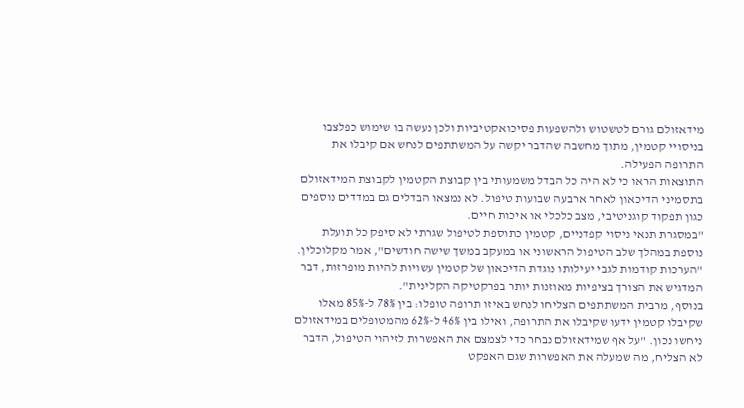מידאזולם גורם לטשטוש ולהשפעות פסיכואקטיביות ולכן נעשה בו שימוש כפלצבו בניסויי קטמין, מתוך מחשבה שהדבר יקשה על המשתתפים לנחש אם קיבלו את התרופה הפעילה.
התוצאות הראו כי לא היה כל הבדל משמעותי בין קבוצת הקטמין לקבוצת המידאזולם בתסמיני הדיכאון לאחר ארבעה שבועות טיפול. לא נמצאו הבדלים גם במדדים נוספים כגון תפקוד קוגניטיבי, מצב כלכלי או איכות חיים.
"במסגרת תנאי ניסוי קפדניים, קטמין כתוספת לטיפול שגרתי לא סיפק כל תועלת נוספת במהלך שלב הטיפול הראשוני או במעקב במשך שישה חודשים", אמר מקלוכלין. "הערכות קודמות לגבי יעילותו נוגדת הדיכאון של קטמין עשויות להיות מופרזות, דבר המדגיש את הצורך בציפיות מאוזנות יותר בפרקטיקה הקלינית".
בנוסף, מרבית המשתתפים הצליחו לנחש באיזו תרופה טופלו: בין 78% ל-85% מאלו שקיבלו קטמין ידעו שקיבלו את התרופה, ואילו בין 46% ל-62% מהמטופלים במידאזולם ניחשו נכון. "על אף שמידאזולם נבחר כדי לצמצם את האפשרות לזיהוי הטיפול, הדבר לא הצליח, מה שמעלה את האפשרות שגם האפקט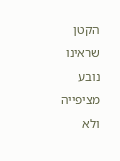הקטן שראינו נובע מציפייה ולא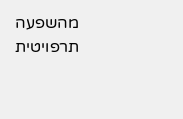מהשפעה תרפויטית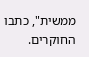ממשית", כתבו החוקרים.